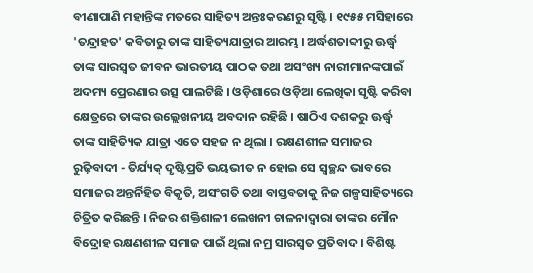ବୀଣାପାଣି ମହାନ୍ତିଙ୍କ ମତରେ ସାହିତ୍ୟ ଅନ୍ତଃକରଣରୁ ସୃଷ୍ଟି । ୧୯୫୫ ମସିହାରେ 'ତନ୍ଦ୍ରାହତ' କବିତାରୁ ତାଙ୍କ ସାହିତ୍ୟଯାତ୍ରାର ଆରମ୍ଭ । ଅର୍ଦ୍ଧଶତାବ୍ଦୀରୁ ଊର୍ଦ୍ଧ୍ୱ ତାଙ୍କ ସାରସ୍ୱତ ଜୀବନ ଭାରତୀୟ ପାଠକ ତଥା ଅସଂଖ୍ୟ ନାରୀମାନଙ୍କପାଇଁ ଅଦମ୍ୟ ପ୍ରେରଣାର ଉତ୍ସ ପାଲଟିଛି । ଓଡ଼ିଶାରେ ଓଡ଼ିଆ ଲେଖିକା ସୃଷ୍ଟି କରିବା କ୍ଷେତ୍ରରେ ତାଙ୍କର ଉଲ୍ଲେଖନୀୟ ଅବଦାନ ରହିଛି । ଷାଠିଏ ଦଶକରୁ ଊର୍ଦ୍ଧ୍ୱ ତାଙ୍କ ସାହିତ୍ୟିକ ଯାତ୍ରା ଏତେ ସହଜ ନ ଥିଲା । ରକ୍ଷଣଶୀଳ ସମାଜର ରୁଢ଼ିବାଦୀ - ତିର୍ଯ୍ୟକ୍ ଦୃଷ୍ଟିପ୍ରତି ଭୟଭୀତ ନ ହୋଇ ସେ ସ୍ୱଚ୍ଛନ୍ଦ ଭାବରେ ସମାଜର ଅନ୍ତର୍ନିହିତ ବିକୃତି, ଅସଂଗତି ତଥା ବାସ୍ତବତାକୁ ନିଜ ଗଳ୍ପସାହିତ୍ୟରେ ଚିତ୍ରିତ କରିଛନ୍ତି । ନିଜର ଶକ୍ତିଶାଳୀ ଲେଖନୀ ଚାଳନାଦ୍ୱାରା ତାଙ୍କର ମୌନ ବିଦ୍ରୋହ ରକ୍ଷଣଶୀଳ ସମାଜ ପାଇଁ ଥିଲା ନମ୍ର ସାରସ୍ୱତ ପ୍ରତିବାଦ । ବିଶିଷ୍ଟ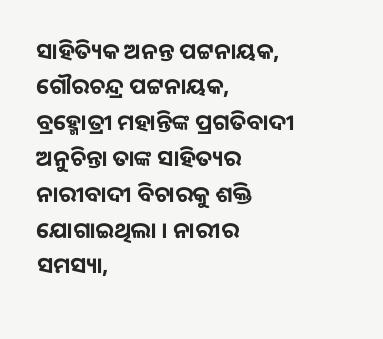ସାହିତ୍ୟିକ ଅନନ୍ତ ପଟ୍ଟନାୟକ, ଗୌରଚନ୍ଦ୍ର ପଟ୍ଟନାୟକ, ବ୍ରହ୍ମୋତ୍ରୀ ମହାନ୍ତିଙ୍କ ପ୍ରଗତିବାଦୀ ଅନୁଚିନ୍ତା ତାଙ୍କ ସାହିତ୍ୟର ନାରୀବାଦୀ ବିଚାରକୁ ଶକ୍ତି ଯୋଗାଇଥିଲା । ନାରୀର ସମସ୍ୟା,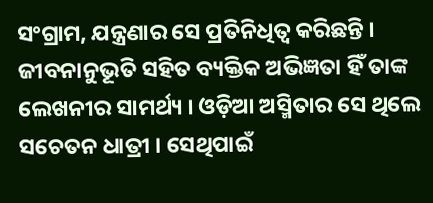ସଂଗ୍ରାମ, ଯନ୍ତ୍ରଣାର ସେ ପ୍ରତିନିଧିତ୍ୱ କରିଛନ୍ତି । ଜୀବନାନୁଭୂତି ସହିତ ବ୍ୟକ୍ତିକ ଅଭିଜ୍ଞତା ହିଁ ତାଙ୍କ ଲେଖନୀର ସାମର୍ଥ୍ୟ । ଓଡ଼ିଆ ଅସ୍ମିତାର ସେ ଥିଲେ ସଚେତନ ଧାତ୍ରୀ । ସେଥିପାଇଁ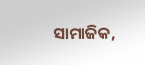ସାମାଜିକ,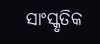ସାଂସ୍କୃତିକ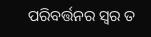ପରିବର୍ତ୍ତନର ସ୍ୱର ତ